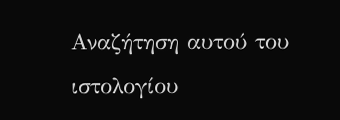Αναζήτηση αυτού του ιστολογίου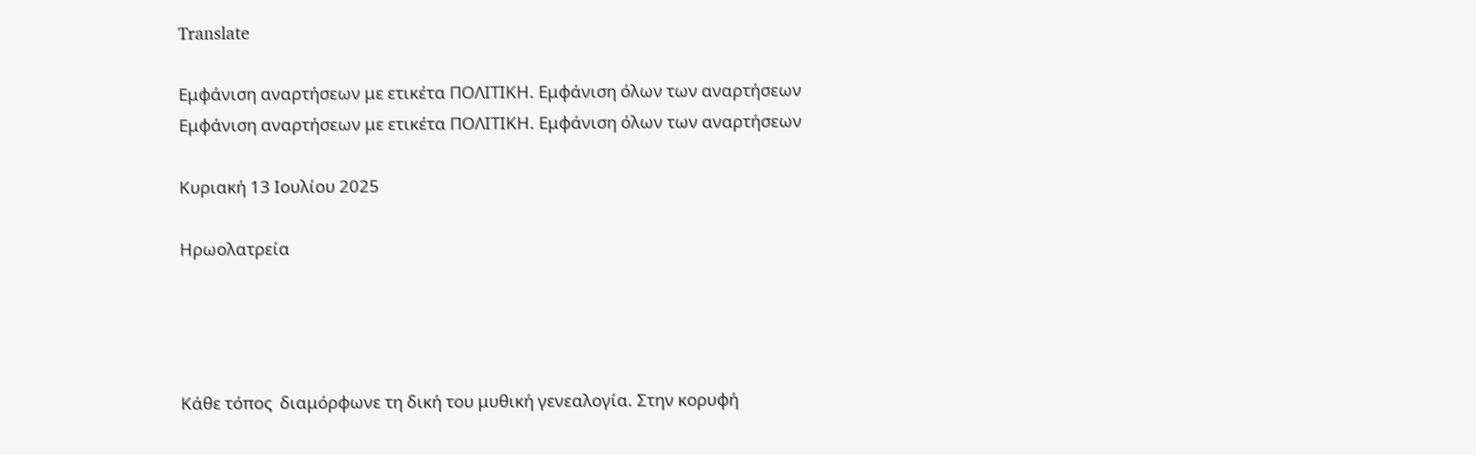Translate

Εμφάνιση αναρτήσεων με ετικέτα ΠΟΛΙΤΙΚΗ. Εμφάνιση όλων των αναρτήσεων
Εμφάνιση αναρτήσεων με ετικέτα ΠΟΛΙΤΙΚΗ. Εμφάνιση όλων των αναρτήσεων

Κυριακή 13 Ιουλίου 2025

Ηρωολατρεία




Κάθε τόπος  διαμόρφωνε τη δική του μυθική γενεαλογία. Στην κορυφή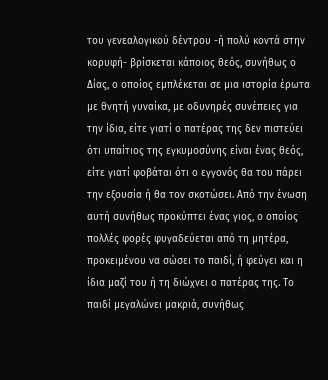του γενεαλογικού δέντρου -ή πολύ κοντά στην κορυφή- βρίσκεται κάποιος θεός, συνήθως ο Δίας, ο οποίος εμπλέκεται σε μια ιστορία έρωτα με θνητή γυναίκα, με οδυνηρές συνέπειες για την ίδια, είτε γιατί ο πατέρας της δεν πιστεύει ότι υπαίτιος της εγκυμοσύνης είναι ένας θεός, είτε γιατί φοβάται ότι ο εγγονός θα του πάρει την εξουσία ή θα τον σκοτώσει. Από την ένωση αυτή συνήθως προκύπτει ένας γιος, ο οποίος πολλές φορές φυγαδεύεται από τη μητέρα, προκειμένου να σώσει το παιδί, ή φεύγει και η ίδια μαζί του ή τη διώχνει ο πατέρας της. Το παιδί μεγαλώνει μακριά, συνήθως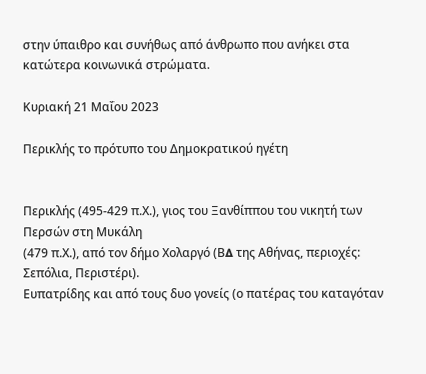στην ύπαιθρο και συνήθως από άνθρωπο που ανήκει στα κατώτερα κοινωνικά στρώματα.

Κυριακή 21 Μαΐου 2023

Περικλής το πρότυπο του Δημοκρατικού ηγέτη


Περικλής (495-429 π.Χ.), γιος του Ξανθίππου του νικητή των Περσών στη Μυκάλη
(479 π.Χ.), από τον δήμο Χολαργό (Β∆ της Αθήνας, περιοχές: Σεπόλια, Περιστέρι).
Ευπατρίδης και από τους δυο γονείς (ο πατέρας του καταγόταν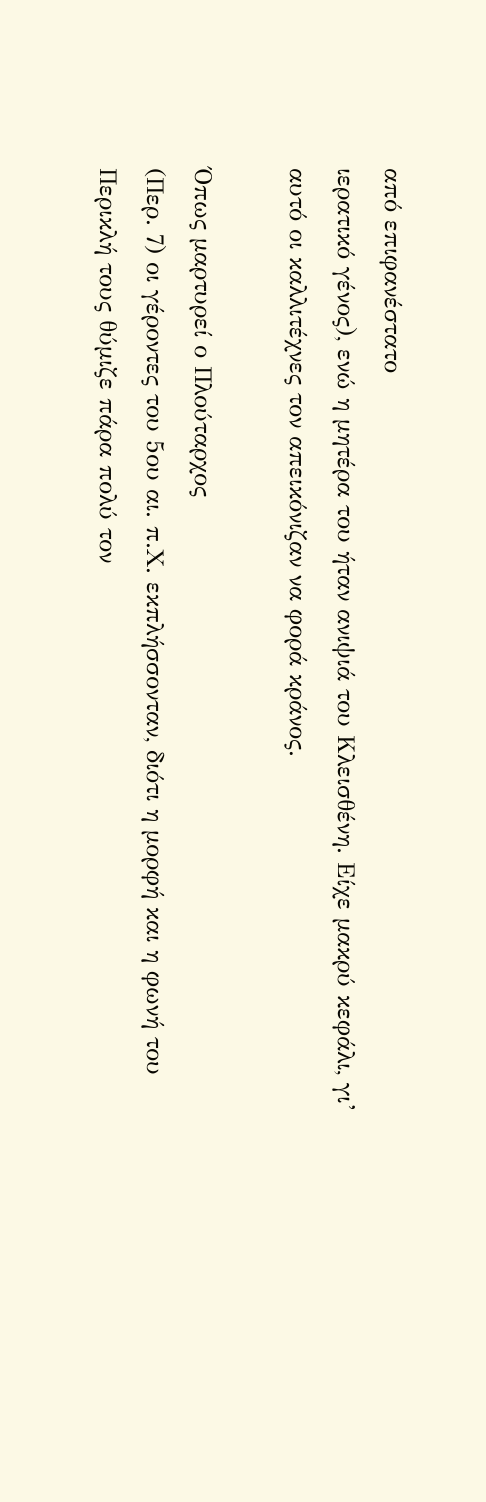από επιφανέστατο
ιερατικό γένος), ενώ η μητέρα του ήταν ανιψιά του Κλεισθένη. Είχε μακρύ κεφάλι, γι’
αυτό οι καλλιτέχνες τον απεικόνιζαν να φορά κράνος.

Όπως μαρτυρεί ο Πλούταρχος
(Περ. 7) οι γέροντες του 5ου αι. π.Χ. εκπλήσσονταν, διότι η μορφή και η φωνή του
Περικλή τους θύμιζε πάρα πολύ τον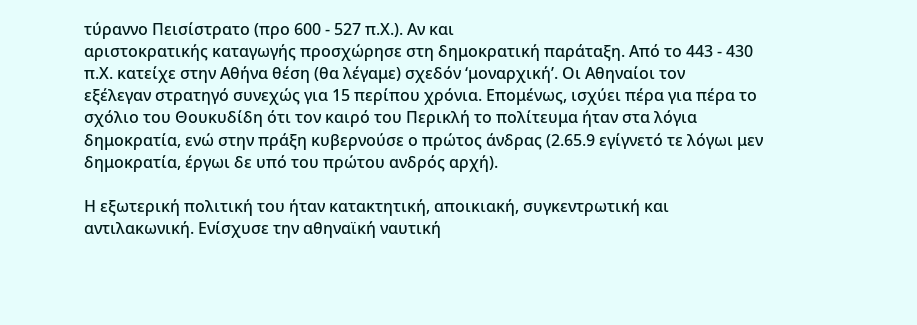τύραννο Πεισίστρατο (προ 600 - 527 π.Χ.). Αν και
αριστοκρατικής καταγωγής προσχώρησε στη δημοκρατική παράταξη. Από το 443 - 430
π.Χ. κατείχε στην Αθήνα θέση (θα λέγαμε) σχεδόν ‘μοναρχική’. Οι Αθηναίοι τον
εξέλεγαν στρατηγό συνεχώς για 15 περίπου χρόνια. Επομένως, ισχύει πέρα για πέρα το
σχόλιο του Θουκυδίδη ότι τον καιρό του Περικλή το πολίτευμα ήταν στα λόγια
δημοκρατία, ενώ στην πράξη κυβερνούσε ο πρώτος άνδρας (2.65.9 εγίγνετό τε λόγωι μεν
δημοκρατία, έργωι δε υπό του πρώτου ανδρός αρχή).

Η εξωτερική πολιτική του ήταν κατακτητική, αποικιακή, συγκεντρωτική και
αντιλακωνική. Ενίσχυσε την αθηναϊκή ναυτική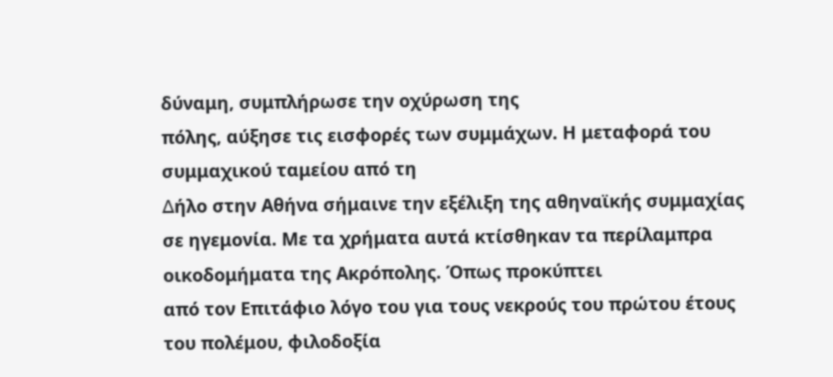δύναμη, συμπλήρωσε την οχύρωση της
πόλης, αύξησε τις εισφορές των συμμάχων. Η μεταφορά του συμμαχικού ταμείου από τη
∆ήλο στην Αθήνα σήμαινε την εξέλιξη της αθηναϊκής συμμαχίας σε ηγεμονία. Με τα χρήματα αυτά κτίσθηκαν τα περίλαμπρα οικοδομήματα της Ακρόπολης. Όπως προκύπτει
από τον Επιτάφιο λόγο του για τους νεκρούς του πρώτου έτους του πολέμου, φιλοδοξία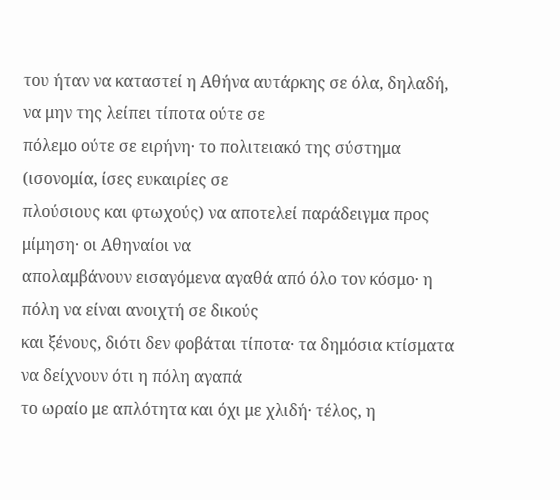του ήταν να καταστεί η Αθήνα αυτάρκης σε όλα, δηλαδή, να μην της λείπει τίποτα ούτε σε
πόλεμο ούτε σε ειρήνη· το πολιτειακό της σύστημα (ισονομία, ίσες ευκαιρίες σε
πλούσιους και φτωχούς) να αποτελεί παράδειγμα προς μίμηση· οι Αθηναίοι να
απολαμβάνουν εισαγόμενα αγαθά από όλο τον κόσμο· η πόλη να είναι ανοιχτή σε δικούς
και ξένους, διότι δεν φοβάται τίποτα· τα δημόσια κτίσματα να δείχνουν ότι η πόλη αγαπά
το ωραίο με απλότητα και όχι με χλιδή· τέλος, η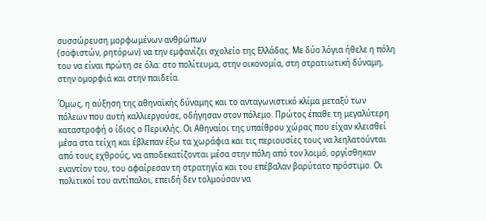συσσώρευση μορφωμένων ανθρώπων
(σοφιστών, ρητόρων) να την εμφανίζει σχολείο της Ελλάδας. Με δύο λόγια ήθελε η πόλη
του να είναι πρώτη σε όλα: στο πολίτευμα, στην οικονομία, στη στρατιωτική δύναμη,
στην ομορφιά και στην παιδεία.

Όμως, η αύξηση της αθηναϊκής δύναμης και το ανταγωνιστικό κλίμα μεταξύ των
πόλεων που αυτή καλλιεργούσε, οδήγησαν στον πόλεμο. Πρώτος έπαθε τη μεγαλύτερη
καταστροφή ο ίδιος ο Περικλής. Οι Αθηναίοι της υπαίθρου χώρας που είχαν κλεισθεί
μέσα στα τείχη και έβλεπαν έξω τα χωράφια και τις περιουσίες τους να λεηλατούνται
από τους εχθρούς, να αποδεκατίζονται μέσα στην πόλη από τον λοιμό, οργίσθηκαν
εναντίον του, του αφαίρεσαν τη στρατηγία και του επέβαλαν βαρύτατο πρόστιμο. Οι
πολιτικοί του αντίπαλοι, επειδή δεν τολμούσαν να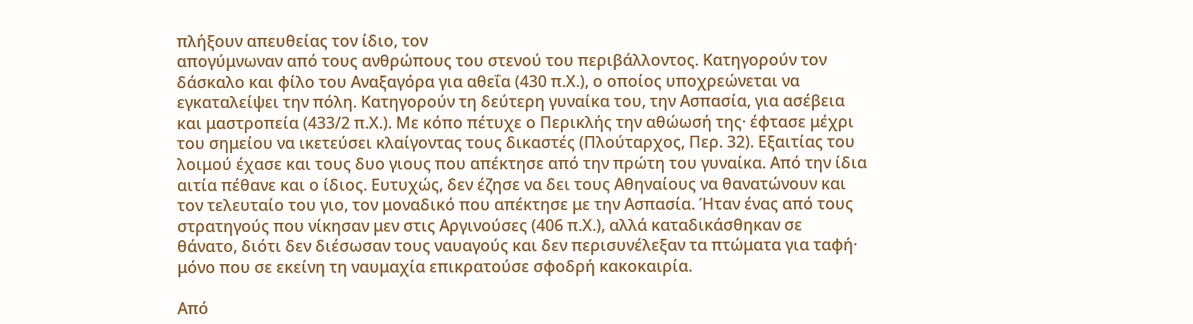πλήξουν απευθείας τον ίδιο, τον
απογύμνωναν από τους ανθρώπους του στενού του περιβάλλοντος. Κατηγορούν τον
δάσκαλο και φίλο του Αναξαγόρα για αθεΐα (430 π.Χ.), ο οποίος υποχρεώνεται να
εγκαταλείψει την πόλη. Κατηγορούν τη δεύτερη γυναίκα του, την Ασπασία, για ασέβεια
και μαστροπεία (433/2 π.Χ.). Με κόπο πέτυχε ο Περικλής την αθώωσή της· έφτασε μέχρι
του σημείου να ικετεύσει κλαίγοντας τους δικαστές (Πλούταρχος, Περ. 32). Εξαιτίας του
λοιμού έχασε και τους δυο γιους που απέκτησε από την πρώτη του γυναίκα. Από την ίδια
αιτία πέθανε και ο ίδιος. Ευτυχώς, δεν έζησε να δει τους Αθηναίους να θανατώνουν και
τον τελευταίο του γιο, τον μοναδικό που απέκτησε με την Ασπασία. Ήταν ένας από τους
στρατηγούς που νίκησαν μεν στις Αργινούσες (406 π.Χ.), αλλά καταδικάσθηκαν σε
θάνατο, διότι δεν διέσωσαν τους ναυαγούς και δεν περισυνέλεξαν τα πτώματα για ταφή·
μόνο που σε εκείνη τη ναυμαχία επικρατούσε σφοδρή κακοκαιρία.

Από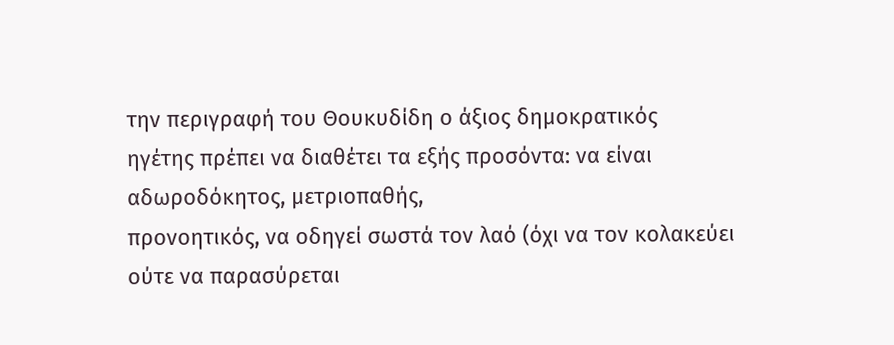την περιγραφή του Θουκυδίδη ο άξιος δημοκρατικός
ηγέτης πρέπει να διαθέτει τα εξής προσόντα: να είναι αδωροδόκητος, μετριοπαθής,
προνοητικός, να οδηγεί σωστά τον λαό (όχι να τον κολακεύει ούτε να παρασύρεται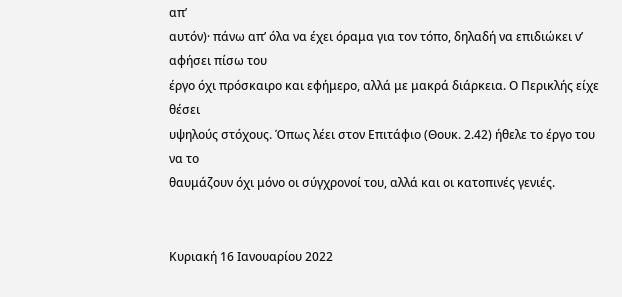απ’
αυτόν)· πάνω απ’ όλα να έχει όραμα για τον τόπο, δηλαδή να επιδιώκει ν’ αφήσει πίσω του
έργο όχι πρόσκαιρο και εφήμερο, αλλά με μακρά διάρκεια. Ο Περικλής είχε θέσει
υψηλούς στόχους. Όπως λέει στον Επιτάφιο (Θουκ. 2.42) ήθελε το έργο του να το
θαυμάζουν όχι μόνο οι σύγχρονοί του, αλλά και οι κατοπινές γενιές.


Κυριακή 16 Ιανουαρίου 2022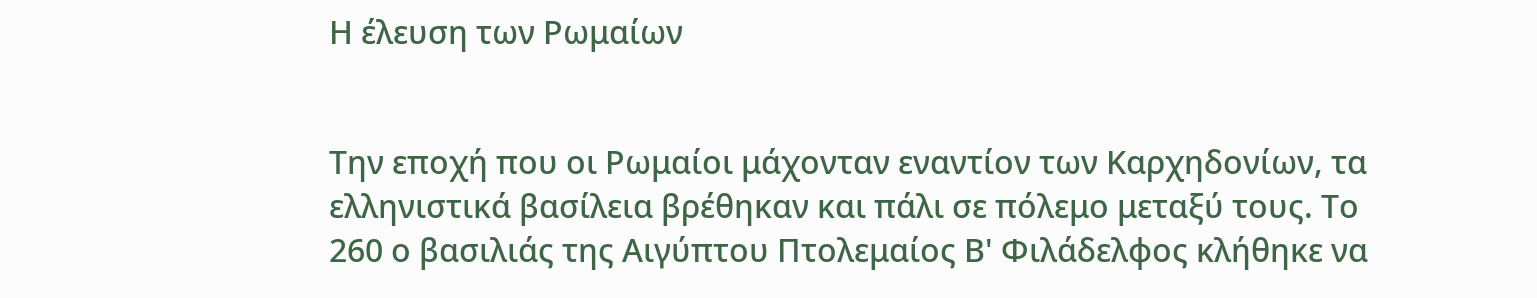Η έλευση των Ρωμαίων


Την εποχή που οι Ρωμαίοι μάχονταν εναντίον των Καρχηδονίων, τα ελληνιστικά βασίλεια βρέθηκαν και πάλι σε πόλεμο μεταξύ τους. Το 260 ο βασιλιάς της Αιγύπτου Πτολεμαίος Β' Φιλάδελφος κλήθηκε να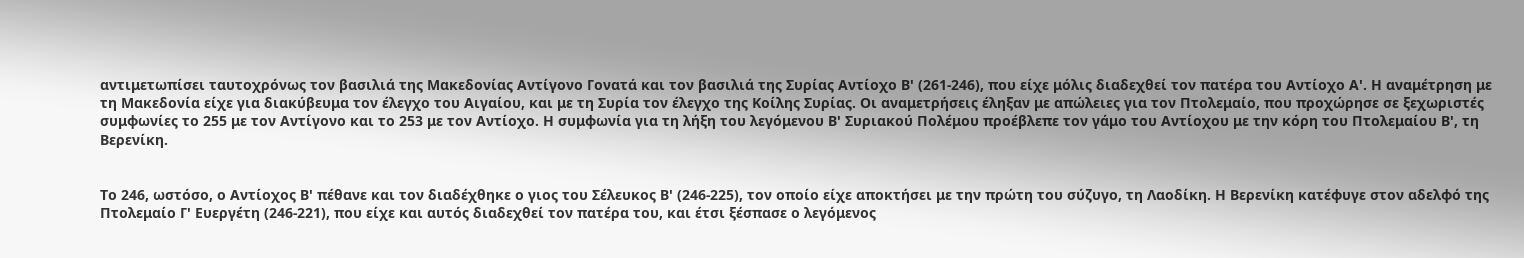αντιμετωπίσει ταυτοχρόνως τον βασιλιά της Μακεδονίας Αντίγονο Γονατά και τον βασιλιά της Συρίας Αντίοχο Β' (261-246), που είχε μόλις διαδεχθεί τον πατέρα του Αντίοχο Α'. Η αναμέτρηση με τη Μακεδονία είχε για διακύβευμα τον έλεγχο του Αιγαίου, και με τη Συρία τον έλεγχο της Κοίλης Συρίας. Οι αναμετρήσεις έληξαν με απώλειες για τον Πτολεμαίο, που προχώρησε σε ξεχωριστές συμφωνίες το 255 με τον Αντίγονο και το 253 με τον Αντίοχο. Η συμφωνία για τη λήξη του λεγόμενου Β' Συριακού Πολέμου προέβλεπε τον γάμο του Αντίοχου με την κόρη του Πτολεμαίου Β', τη Βερενίκη.


Το 246, ωστόσο, ο Αντίοχος Β' πέθανε και τον διαδέχθηκε ο γιος του Σέλευκος Β' (246-225), τον οποίο είχε αποκτήσει με την πρώτη του σύζυγο, τη Λαοδίκη. Η Βερενίκη κατέφυγε στον αδελφό της Πτολεμαίο Γ' Ευεργέτη (246-221), που είχε και αυτός διαδεχθεί τον πατέρα του, και έτσι ξέσπασε ο λεγόμενος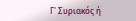Γ' Συριακός ή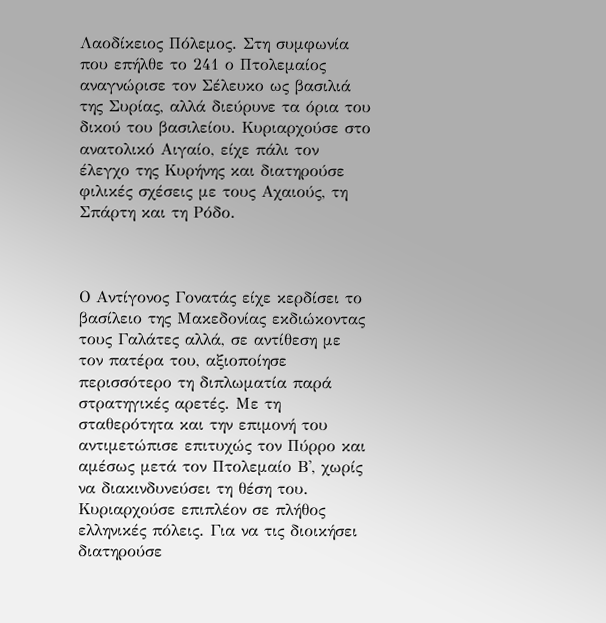Λαοδίκειος Πόλεμος. Στη συμφωνία που επήλθε το 241 ο Πτολεμαίος αναγνώρισε τον Σέλευκο ως βασιλιά της Συρίας, αλλά διεύρυνε τα όρια του δικού του βασιλείου. Κυριαρχούσε στο ανατολικό Αιγαίο, είχε πάλι τον έλεγχο της Κυρήνης και διατηρούσε φιλικές σχέσεις με τους Αχαιούς, τη Σπάρτη και τη Ρόδο.



Ο Αντίγονος Γονατάς είχε κερδίσει το βασίλειο της Μακεδονίας εκδιώκοντας τους Γαλάτες αλλά, σε αντίθεση με τον πατέρα του, αξιοποίησε περισσότερο τη διπλωματία παρά στρατηγικές αρετές. Με τη σταθερότητα και την επιμονή του αντιμετώπισε επιτυχώς τον Πύρρο και αμέσως μετά τον Πτολεμαίο Β', χωρίς να διακινδυνεύσει τη θέση του. Κυριαρχούσε επιπλέον σε πλήθος ελληνικές πόλεις. Για να τις διοικήσει διατηρούσε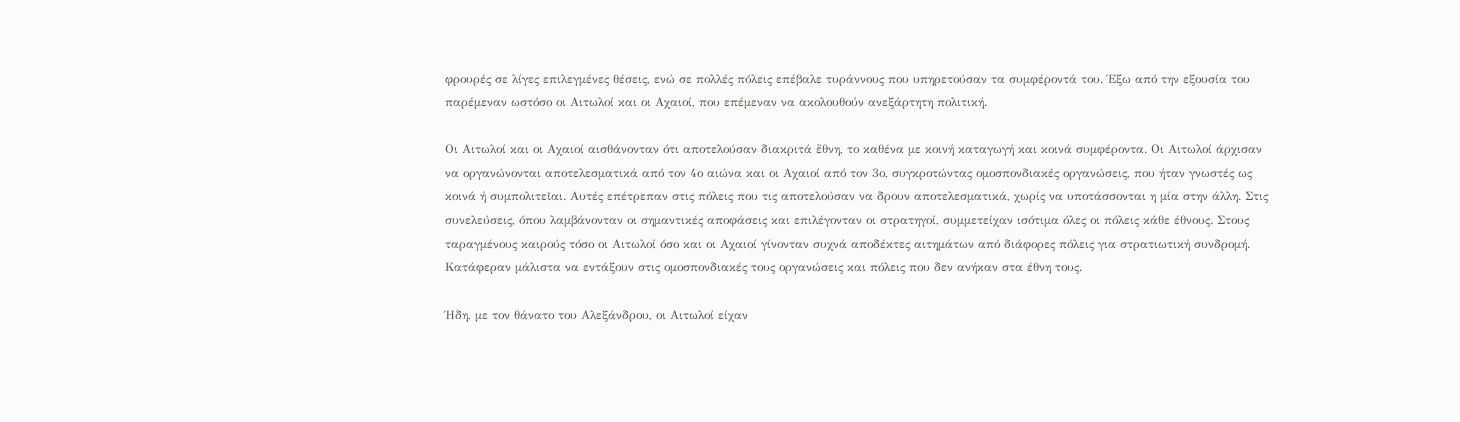φρουρές σε λίγες επιλεγμένες θέσεις, ενώ σε πολλές πόλεις επέβαλε τυράννους που υπηρετούσαν τα συμφέροντά του. Έξω από την εξουσία του παρέμεναν ωστόσο οι Αιτωλοί και οι Αχαιοί, που επέμεναν να ακολουθούν ανεξάρτητη πολιτική.

Οι Αιτωλοί και οι Αχαιοί αισθάνονταν ότι αποτελούσαν διακριτά ἔθνη, το καθένα με κοινή καταγωγή και κοινά συμφέροντα. Οι Αιτωλοί άρχισαν να οργανώνονται αποτελεσματικά από τον 4ο αιώνα και οι Αχαιοί από τον 3ο, συγκροτώντας ομοσπονδιακές οργανώσεις, που ήταν γνωστές ως κοινά ή συμπολιτεῖαι. Αυτές επέτρεπαν στις πόλεις που τις αποτελούσαν να δρουν αποτελεσματικά, χωρίς να υποτάσσονται η μία στην άλλη. Στις συνελεύσεις, όπου λαμβάνονταν οι σημαντικές αποφάσεις και επιλέγονταν οι στρατηγοί, συμμετείχαν ισότιμα όλες οι πόλεις κάθε έθνους. Στους ταραγμένους καιρούς τόσο οι Αιτωλοί όσο και οι Αχαιοί γίνονταν συχνά αποδέκτες αιτημάτων από διάφορες πόλεις για στρατιωτική συνδρομή. Κατάφεραν μάλιστα να εντάξουν στις ομοσπονδιακές τους οργανώσεις και πόλεις που δεν ανήκαν στα έθνη τους.

Ήδη, με τον θάνατο του Αλεξάνδρου, οι Αιτωλοί είχαν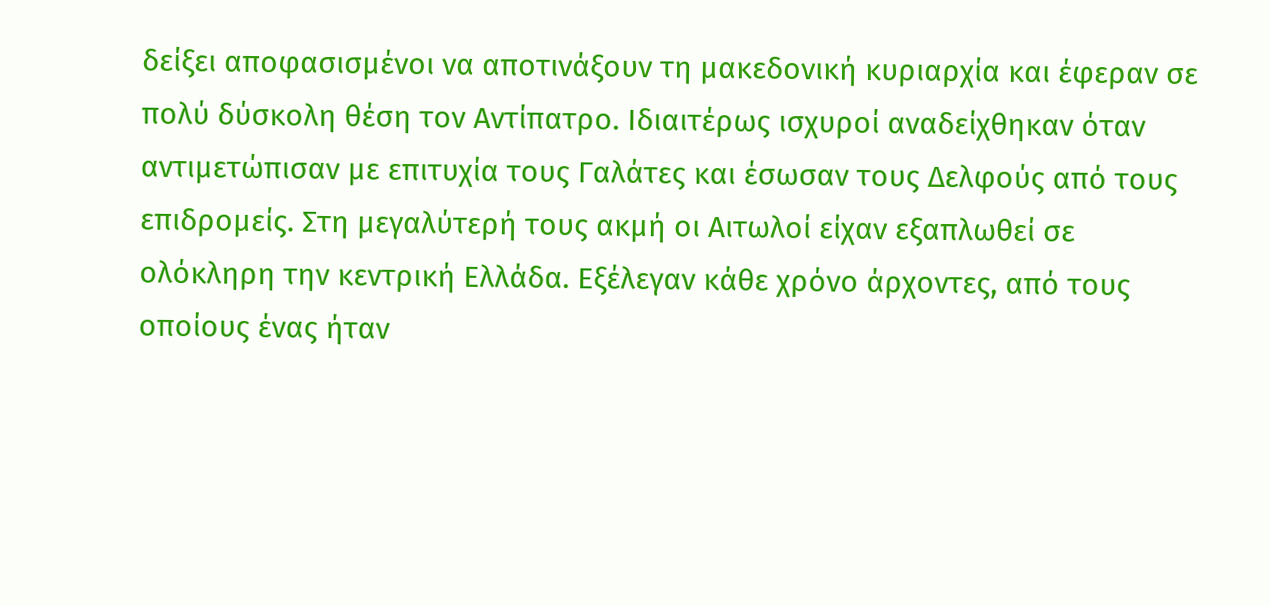δείξει αποφασισμένοι να αποτινάξουν τη μακεδονική κυριαρχία και έφεραν σε πολύ δύσκολη θέση τον Αντίπατρο. Ιδιαιτέρως ισχυροί αναδείχθηκαν όταν αντιμετώπισαν με επιτυχία τους Γαλάτες και έσωσαν τους Δελφούς από τους επιδρομείς. Στη μεγαλύτερή τους ακμή οι Αιτωλοί είχαν εξαπλωθεί σε ολόκληρη την κεντρική Ελλάδα. Εξέλεγαν κάθε χρόνο άρχοντες, από τους οποίους ένας ήταν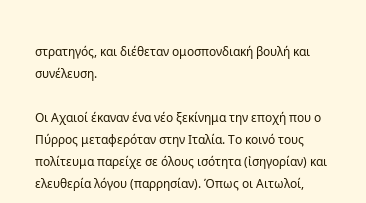στρατηγός, και διέθεταν ομοσπονδιακή βουλή και συνέλευση.

Οι Αχαιοί έκαναν ένα νέο ξεκίνημα την εποχή που ο Πύρρος μεταφερόταν στην Ιταλία. Το κοινό τους πολίτευμα παρείχε σε όλους ισότητα (ἰσηγορίαν) και ελευθερία λόγου (παρρησίαν). Όπως οι Αιτωλοί,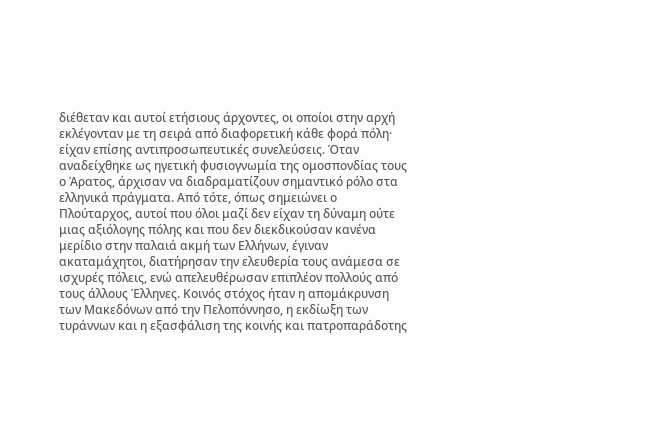διέθεταν και αυτοί ετήσιους άρχοντες, οι οποίοι στην αρχή εκλέγονταν με τη σειρά από διαφορετική κάθε φορά πόλη· είχαν επίσης αντιπροσωπευτικές συνελεύσεις. Όταν αναδείχθηκε ως ηγετική φυσιογνωμία της ομοσπονδίας τους ο Άρατος, άρχισαν να διαδραματίζουν σημαντικό ρόλο στα ελληνικά πράγματα. Από τότε, όπως σημειώνει ο Πλούταρχος, αυτοί που όλοι μαζί δεν είχαν τη δύναμη ούτε μιας αξιόλογης πόλης και που δεν διεκδικούσαν κανένα μερίδιο στην παλαιά ακμή των Ελλήνων, έγιναν ακαταμάχητοι, διατήρησαν την ελευθερία τους ανάμεσα σε ισχυρές πόλεις, ενώ απελευθέρωσαν επιπλέον πολλούς από τους άλλους Έλληνες. Κοινός στόχος ήταν η απομάκρυνση των Μακεδόνων από την Πελοπόννησο, η εκδίωξη των τυράννων και η εξασφάλιση της κοινής και πατροπαράδοτης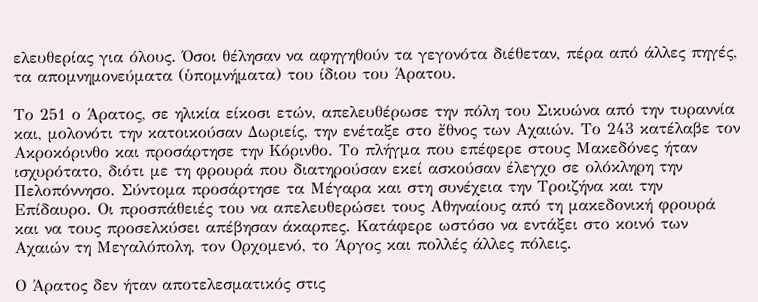ελευθερίας για όλους. Όσοι θέλησαν να αφηγηθούν τα γεγονότα διέθεταν, πέρα από άλλες πηγές, τα απομνημονεύματα (ὑπομνήματα) του ίδιου του Άρατου.

Το 251 ο Άρατος, σε ηλικία είκοσι ετών, απελευθέρωσε την πόλη του Σικυώνα από την τυραννία και, μολονότι την κατοικούσαν Δωριείς, την ενέταξε στο ἔθνος των Αχαιών. Το 243 κατέλαβε τον Ακροκόρινθο και προσάρτησε την Κόρινθο. Το πλήγμα που επέφερε στους Μακεδόνες ήταν ισχυρότατο, διότι με τη φρουρά που διατηρούσαν εκεί ασκούσαν έλεγχο σε ολόκληρη την Πελοπόννησο. Σύντομα προσάρτησε τα Μέγαρα και στη συνέχεια την Τροιζήνα και την Επίδαυρο. Οι προσπάθειές του να απελευθερώσει τους Αθηναίους από τη μακεδονική φρουρά και να τους προσελκύσει απέβησαν άκαρπες. Κατάφερε ωστόσο να εντάξει στο κοινό των Αχαιών τη Μεγαλόπολη, τον Ορχομενό, το Άργος και πολλές άλλες πόλεις.

Ο Άρατος δεν ήταν αποτελεσματικός στις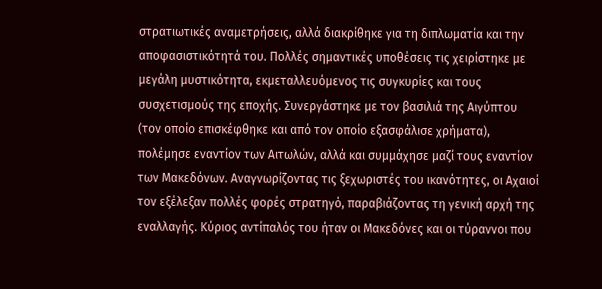στρατιωτικές αναμετρήσεις, αλλά διακρίθηκε για τη διπλωματία και την αποφασιστικότητά του. Πολλές σημαντικές υποθέσεις τις χειρίστηκε με μεγάλη μυστικότητα, εκμεταλλευόμενος τις συγκυρίες και τους συσχετισμούς της εποχής. Συνεργάστηκε με τον βασιλιά της Αιγύπτου (τον οποίο επισκέφθηκε και από τον οποίο εξασφάλισε χρήματα), πολέμησε εναντίον των Αιτωλών, αλλά και συμμάχησε μαζί τους εναντίον των Μακεδόνων. Αναγνωρίζοντας τις ξεχωριστές του ικανότητες, οι Αχαιοί τον εξέλεξαν πολλές φορές στρατηγό, παραβιάζοντας τη γενική αρχή της εναλλαγής. Κύριος αντίπαλός του ήταν οι Μακεδόνες και οι τύραννοι που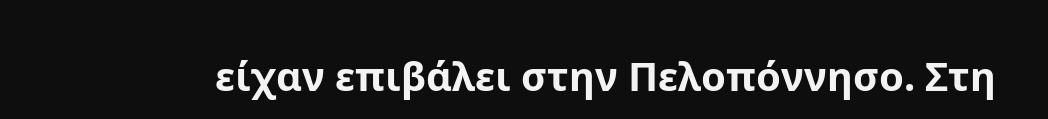είχαν επιβάλει στην Πελοπόννησο. Στη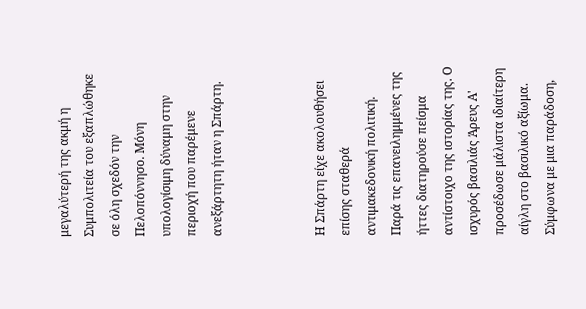μεγαλύτερή της ακμή η Συμπολιτεία του εξαπλώθηκε σε όλη σχεδόν την Πελοπόννησο. Μόνη υπολογίσιμη δύναμη στην περιοχή που παρέμενε ανεξάρτητη ήταν η Σπάρτη.



Η Σπάρτη είχε ακολουθήσει επίσης σταθερά αντιμακεδονική πολιτική. Παρά τις επανειλημμένες της ήττες διατηρούσε πείσμα αντίστοιχο της ιστορίας της. Ο ισχυρός βασιλιάς Άρευς Α' προσέδωσε μάλιστα ιδιαίτερη αίγλη στο βασιλικό αξίωμα. Σύμφωνα με μια παράδοση,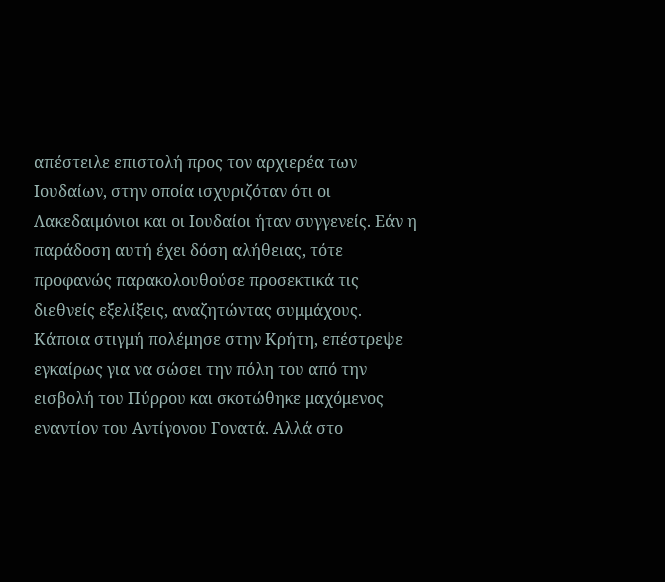απέστειλε επιστολή προς τον αρχιερέα των Ιουδαίων, στην οποία ισχυριζόταν ότι οι Λακεδαιμόνιοι και οι Ιουδαίοι ήταν συγγενείς. Εάν η παράδοση αυτή έχει δόση αλήθειας, τότε προφανώς παρακολουθούσε προσεκτικά τις διεθνείς εξελίξεις, αναζητώντας συμμάχους. Κάποια στιγμή πολέμησε στην Κρήτη, επέστρεψε εγκαίρως για να σώσει την πόλη του από την εισβολή του Πύρρου και σκοτώθηκε μαχόμενος εναντίον του Αντίγονου Γονατά. Αλλά στο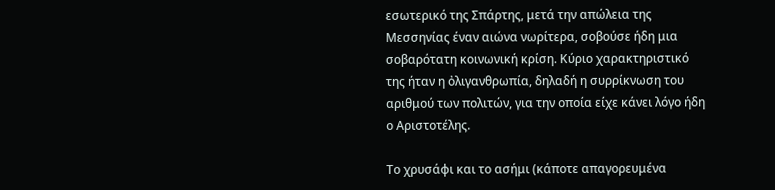εσωτερικό της Σπάρτης, μετά την απώλεια της Μεσσηνίας έναν αιώνα νωρίτερα, σοβούσε ήδη μια σοβαρότατη κοινωνική κρίση. Κύριο χαρακτηριστικό της ήταν η ὀλιγανθρωπία, δηλαδή η συρρίκνωση του αριθμού των πολιτών, για την οποία είχε κάνει λόγο ήδη ο Αριστοτέλης.

Το χρυσάφι και το ασήμι (κάποτε απαγορευμένα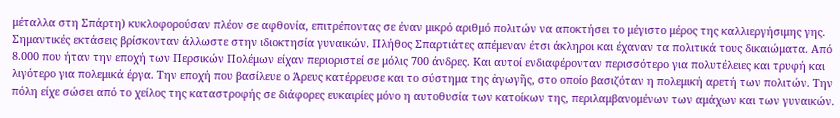μέταλλα στη Σπάρτη) κυκλοφορούσαν πλέον σε αφθονία, επιτρέποντας σε έναν μικρό αριθμό πολιτών να αποκτήσει το μέγιστο μέρος της καλλιεργήσιμης γης. Σημαντικές εκτάσεις βρίσκονταν άλλωστε στην ιδιοκτησία γυναικών. Πλήθος Σπαρτιάτες απέμεναν έτσι άκληροι και έχαναν τα πολιτικά τους δικαιώματα. Από 8.000 που ήταν την εποχή των Περσικών Πολέμων είχαν περιοριστεί σε μόλις 700 άνδρες. Και αυτοί ενδιαφέρονταν περισσότερο για πολυτέλειες και τρυφή και λιγότερο για πολεμικά έργα. Την εποχή που βασίλευε ο Άρευς κατέρρευσε και το σύστημα της ἀγωγῆς, στο οποίο βασιζόταν η πολεμική αρετή των πολιτών. Την πόλη είχε σώσει από το χείλος της καταστροφής σε διάφορες ευκαιρίες μόνο η αυτοθυσία των κατοίκων της, περιλαμβανομένων των αμάχων και των γυναικών.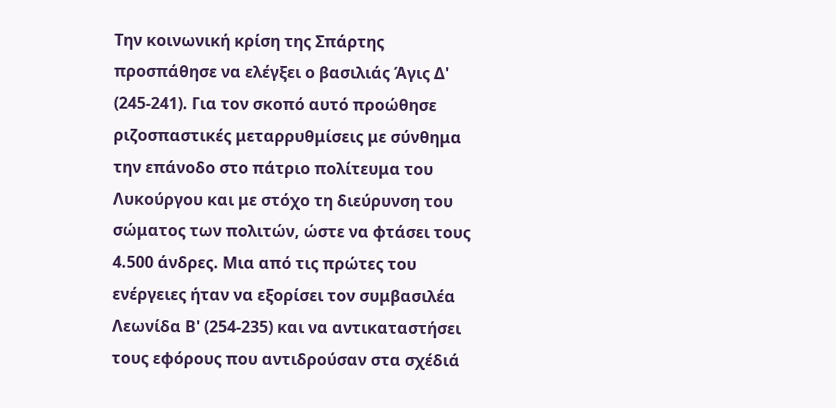Την κοινωνική κρίση της Σπάρτης προσπάθησε να ελέγξει ο βασιλιάς Άγις Δ' (245-241). Για τον σκοπό αυτό προώθησε ριζοσπαστικές μεταρρυθμίσεις με σύνθημα την επάνοδο στο πάτριο πολίτευμα του Λυκούργου και με στόχο τη διεύρυνση του σώματος των πολιτών, ώστε να φτάσει τους 4.500 άνδρες. Μια από τις πρώτες του ενέργειες ήταν να εξορίσει τον συμβασιλέα Λεωνίδα Β' (254-235) και να αντικαταστήσει τους εφόρους που αντιδρούσαν στα σχέδιά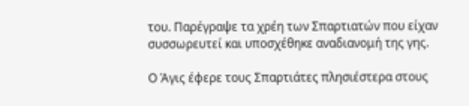του. Παρέγραψε τα χρέη των Σπαρτιατών που είχαν συσσωρευτεί και υποσχέθηκε αναδιανομή της γης.

Ο Άγις έφερε τους Σπαρτιάτες πλησιέστερα στους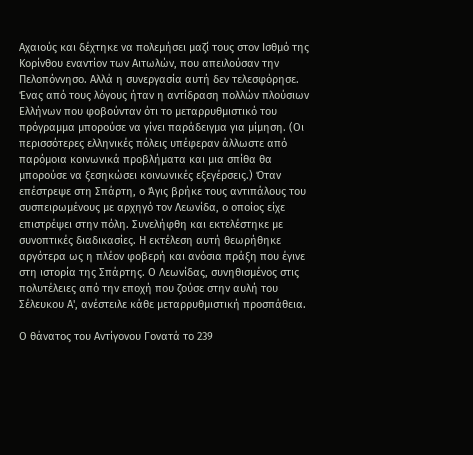Αχαιούς και δέχτηκε να πολεμήσει μαζί τους στον Ισθμό της Κορίνθου εναντίον των Αιτωλών, που απειλούσαν την Πελοπόννησο. Αλλά η συνεργασία αυτή δεν τελεσφόρησε. Ένας από τους λόγους ήταν η αντίδραση πολλών πλούσιων Ελλήνων που φοβούνταν ότι το μεταρρυθμιστικό του πρόγραμμα μπορούσε να γίνει παράδειγμα για μίμηση. (Οι περισσότερες ελληνικές πόλεις υπέφεραν άλλωστε από παρόμοια κοινωνικά προβλήματα και μια σπίθα θα μπορούσε να ξεσηκώσει κοινωνικές εξεγέρσεις.) Όταν επέστρεψε στη Σπάρτη, ο Άγις βρήκε τους αντιπάλους του συσπειρωμένους με αρχηγό τον Λεωνίδα, ο οποίος είχε επιστρέψει στην πόλη. Συνελήφθη και εκτελέστηκε με συνοπτικές διαδικασίες. Η εκτέλεση αυτή θεωρήθηκε αργότερα ως η πλέον φοβερή και ανόσια πράξη που έγινε στη ιστορία της Σπάρτης. Ο Λεωνίδας, συνηθισμένος στις πολυτέλειες από την εποχή που ζούσε στην αυλή του Σέλευκου Α', ανέστειλε κάθε μεταρρυθμιστική προσπάθεια.

Ο θάνατος του Αντίγονου Γονατά το 239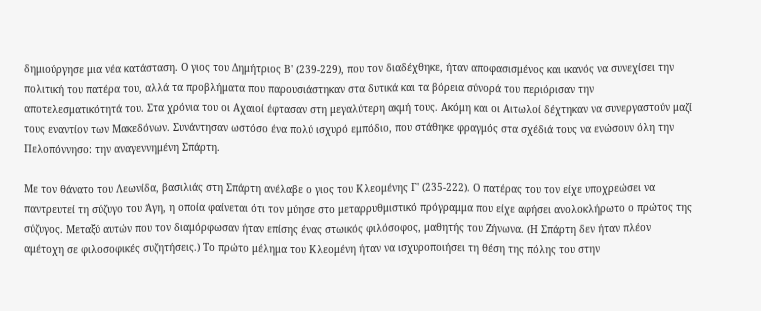δημιούργησε μια νέα κατάσταση. Ο γιος του Δημήτριος Β' (239-229), που τον διαδέχθηκε, ήταν αποφασισμένος και ικανός να συνεχίσει την πολιτική του πατέρα του, αλλά τα προβλήματα που παρουσιάστηκαν στα δυτικά και τα βόρεια σύνορά του περιόρισαν την αποτελεσματικότητά του. Στα χρόνια του οι Αχαιοί έφτασαν στη μεγαλύτερη ακμή τους. Ακόμη και οι Αιτωλοί δέχτηκαν να συνεργαστούν μαζί τους εναντίον των Μακεδόνων. Συνάντησαν ωστόσο ένα πολύ ισχυρό εμπόδιο, που στάθηκε φραγμός στα σχέδιά τους να ενώσουν όλη την Πελοπόννησο: την αναγεννημένη Σπάρτη.

Με τον θάνατο του Λεωνίδα, βασιλιάς στη Σπάρτη ανέλαβε ο γιος του Κλεομένης Γ' (235-222). Ο πατέρας του τον είχε υποχρεώσει να παντρευτεί τη σύζυγο του Άγη, η οποία φαίνεται ότι τον μύησε στο μεταρρυθμιστικό πρόγραμμα που είχε αφήσει ανολοκλήρωτο ο πρώτος της σύζυγος. Μεταξύ αυτών που τον διαμόρφωσαν ήταν επίσης ένας στωικός φιλόσοφος, μαθητής του Ζήνωνα. (Η Σπάρτη δεν ήταν πλέον αμέτοχη σε φιλοσοφικές συζητήσεις.) Το πρώτο μέλημα του Κλεομένη ήταν να ισχυροποιήσει τη θέση της πόλης του στην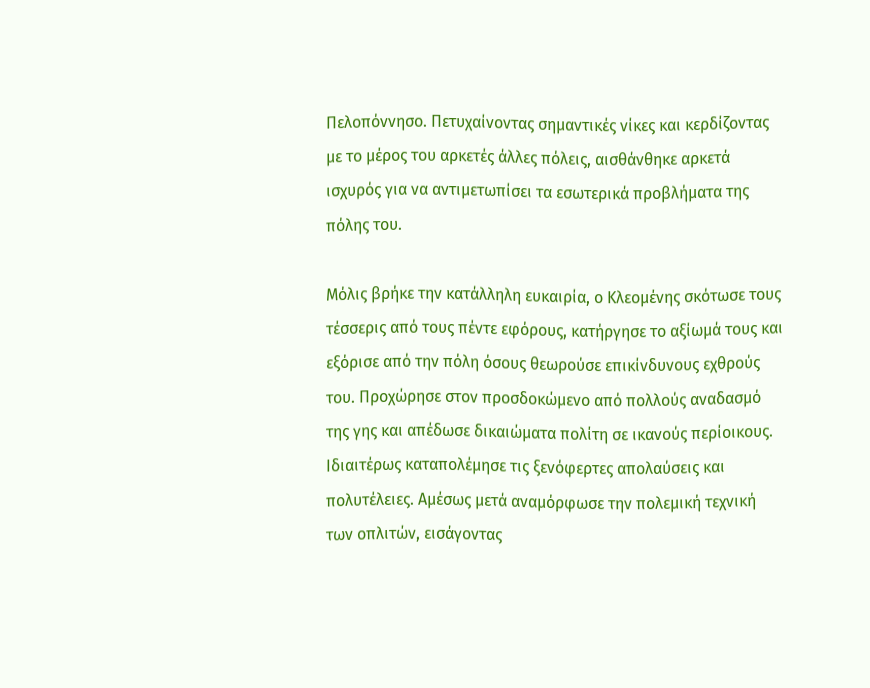Πελοπόννησο. Πετυχαίνοντας σημαντικές νίκες και κερδίζοντας με το μέρος του αρκετές άλλες πόλεις, αισθάνθηκε αρκετά ισχυρός για να αντιμετωπίσει τα εσωτερικά προβλήματα της πόλης του.

Μόλις βρήκε την κατάλληλη ευκαιρία, ο Κλεομένης σκότωσε τους τέσσερις από τους πέντε εφόρους, κατήργησε το αξίωμά τους και εξόρισε από την πόλη όσους θεωρούσε επικίνδυνους εχθρούς του. Προχώρησε στον προσδοκώμενο από πολλούς αναδασμό της γης και απέδωσε δικαιώματα πολίτη σε ικανούς περίοικους. Ιδιαιτέρως καταπολέμησε τις ξενόφερτες απολαύσεις και πολυτέλειες. Αμέσως μετά αναμόρφωσε την πολεμική τεχνική των οπλιτών, εισάγοντας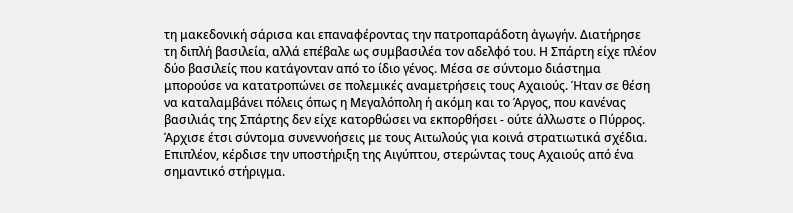τη μακεδονική σάρισα και επαναφέροντας την πατροπαράδοτη ἀγωγήν. Διατήρησε τη διπλή βασιλεία, αλλά επέβαλε ως συμβασιλέα τον αδελφό του. Η Σπάρτη είχε πλέον δύο βασιλείς που κατάγονταν από το ίδιο γένος. Μέσα σε σύντομο διάστημα μπορούσε να κατατροπώνει σε πολεμικές αναμετρήσεις τους Αχαιούς. Ήταν σε θέση να καταλαμβάνει πόλεις όπως η Μεγαλόπολη ή ακόμη και το Άργος, που κανένας βασιλιάς της Σπάρτης δεν είχε κατορθώσει να εκπορθήσει - ούτε άλλωστε ο Πύρρος. Άρχισε έτσι σύντομα συνεννοήσεις με τους Αιτωλούς για κοινά στρατιωτικά σχέδια. Επιπλέον, κέρδισε την υποστήριξη της Αιγύπτου, στερώντας τους Αχαιούς από ένα σημαντικό στήριγμα.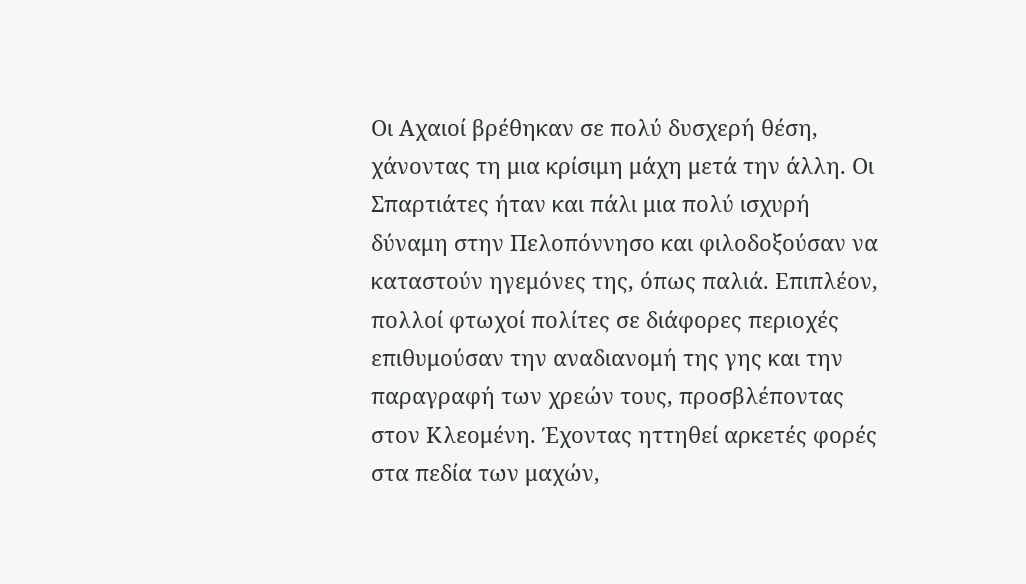Οι Αχαιοί βρέθηκαν σε πολύ δυσχερή θέση, χάνοντας τη μια κρίσιμη μάχη μετά την άλλη. Οι Σπαρτιάτες ήταν και πάλι μια πολύ ισχυρή δύναμη στην Πελοπόννησο και φιλοδοξούσαν να καταστούν ηγεμόνες της, όπως παλιά. Επιπλέον, πολλοί φτωχοί πολίτες σε διάφορες περιοχές επιθυμούσαν την αναδιανομή της γης και την παραγραφή των χρεών τους, προσβλέποντας στον Κλεομένη. Έχοντας ηττηθεί αρκετές φορές στα πεδία των μαχών,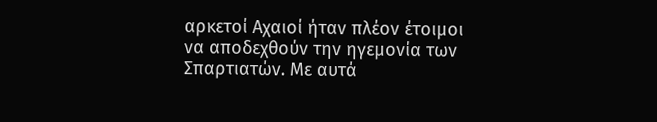αρκετοί Αχαιοί ήταν πλέον έτοιμοι να αποδεχθούν την ηγεμονία των Σπαρτιατών. Με αυτά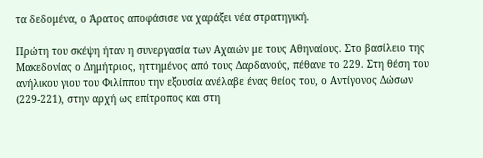τα δεδομένα, ο Άρατος αποφάσισε να χαράξει νέα στρατηγική.

Πρώτη του σκέψη ήταν η συνεργασία των Αχαιών με τους Αθηναίους. Στο βασίλειο της Μακεδονίας ο Δημήτριος, ηττημένος από τους Δαρδανούς, πέθανε το 229. Στη θέση του ανήλικου γιου του Φιλίππου την εξουσία ανέλαβε ένας θείος του, ο Αντίγονος Δώσων (229-221), στην αρχή ως επίτροπος και στη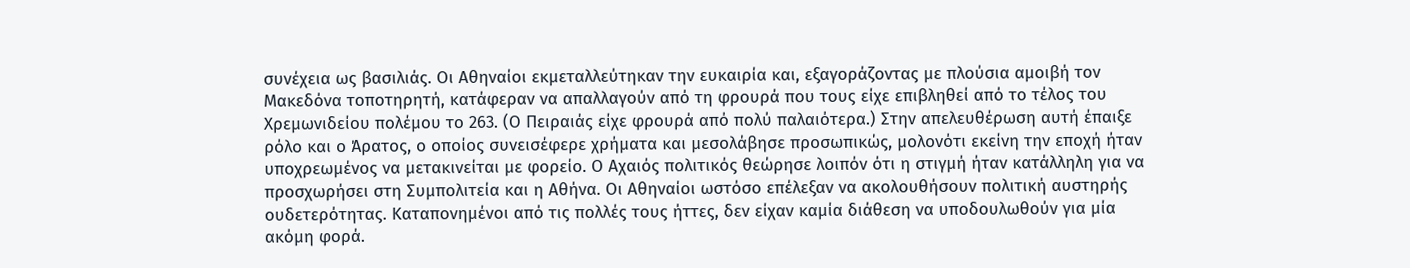συνέχεια ως βασιλιάς. Οι Αθηναίοι εκμεταλλεύτηκαν την ευκαιρία και, εξαγοράζοντας με πλούσια αμοιβή τον Μακεδόνα τοποτηρητή, κατάφεραν να απαλλαγούν από τη φρουρά που τους είχε επιβληθεί από το τέλος του Χρεμωνιδείου πολέμου το 263. (Ο Πειραιάς είχε φρουρά από πολύ παλαιότερα.) Στην απελευθέρωση αυτή έπαιξε ρόλο και ο Άρατος, ο οποίος συνεισέφερε χρήματα και μεσολάβησε προσωπικώς, μολονότι εκείνη την εποχή ήταν υποχρεωμένος να μετακινείται με φορείο. Ο Αχαιός πολιτικός θεώρησε λοιπόν ότι η στιγμή ήταν κατάλληλη για να προσχωρήσει στη Συμπολιτεία και η Αθήνα. Οι Αθηναίοι ωστόσο επέλεξαν να ακολουθήσουν πολιτική αυστηρής ουδετερότητας. Καταπονημένοι από τις πολλές τους ήττες, δεν είχαν καμία διάθεση να υποδουλωθούν για μία ακόμη φορά.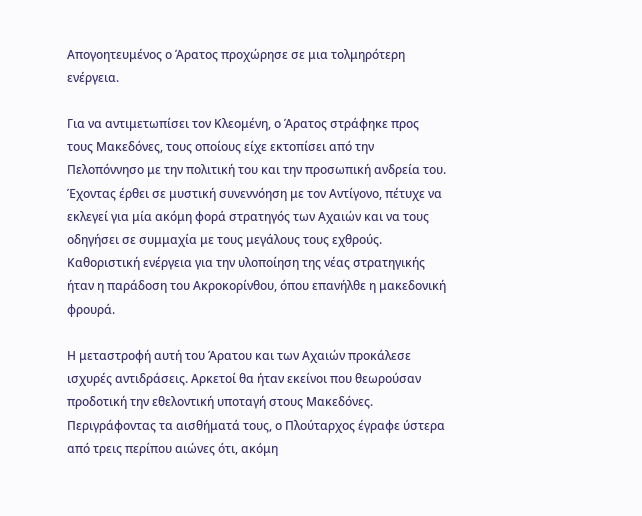Απογοητευμένος ο Άρατος προχώρησε σε μια τολμηρότερη ενέργεια.

Για να αντιμετωπίσει τον Κλεομένη, ο Άρατος στράφηκε προς τους Μακεδόνες, τους οποίους είχε εκτοπίσει από την Πελοπόννησο με την πολιτική του και την προσωπική ανδρεία του. Έχοντας έρθει σε μυστική συνεννόηση με τον Αντίγονο, πέτυχε να εκλεγεί για μία ακόμη φορά στρατηγός των Αχαιών και να τους οδηγήσει σε συμμαχία με τους μεγάλους τους εχθρούς. Καθοριστική ενέργεια για την υλοποίηση της νέας στρατηγικής ήταν η παράδοση του Ακροκορίνθου, όπου επανήλθε η μακεδονική φρουρά.

Η μεταστροφή αυτή του Άρατου και των Αχαιών προκάλεσε ισχυρές αντιδράσεις. Αρκετοί θα ήταν εκείνοι που θεωρούσαν προδοτική την εθελοντική υποταγή στους Μακεδόνες. Περιγράφοντας τα αισθήματά τους, ο Πλούταρχος έγραφε ύστερα από τρεις περίπου αιώνες ότι, ακόμη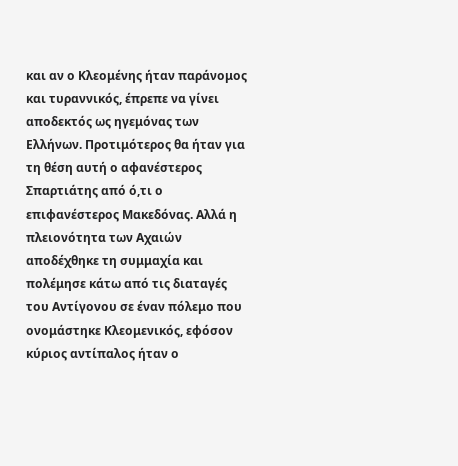και αν ο Κλεομένης ήταν παράνομος και τυραννικός, έπρεπε να γίνει αποδεκτός ως ηγεμόνας των Ελλήνων. Προτιμότερος θα ήταν για τη θέση αυτή ο αφανέστερος Σπαρτιάτης από ό,τι ο επιφανέστερος Μακεδόνας. Αλλά η πλειονότητα των Αχαιών αποδέχθηκε τη συμμαχία και πολέμησε κάτω από τις διαταγές του Αντίγονου σε έναν πόλεμο που ονομάστηκε Κλεομενικός, εφόσον κύριος αντίπαλος ήταν ο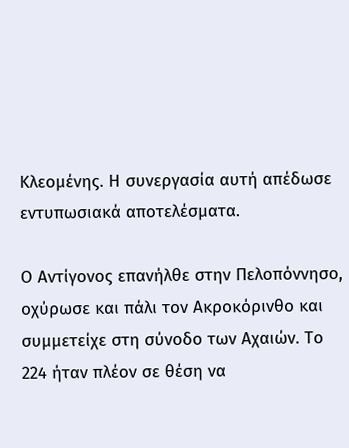Κλεομένης. Η συνεργασία αυτή απέδωσε εντυπωσιακά αποτελέσματα.

Ο Αντίγονος επανήλθε στην Πελοπόννησο, οχύρωσε και πάλι τον Ακροκόρινθο και συμμετείχε στη σύνοδο των Αχαιών. Το 224 ήταν πλέον σε θέση να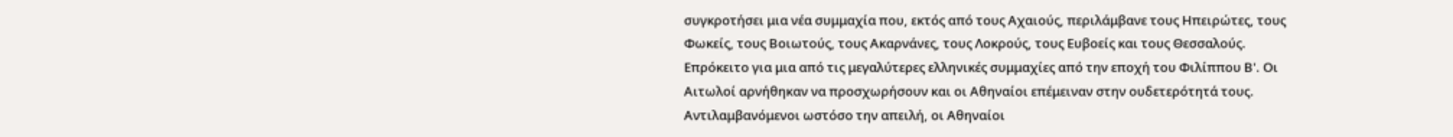συγκροτήσει μια νέα συμμαχία που, εκτός από τους Αχαιούς, περιλάμβανε τους Ηπειρώτες, τους Φωκείς, τους Βοιωτούς, τους Ακαρνάνες, τους Λοκρούς, τους Ευβοείς και τους Θεσσαλούς. Επρόκειτο για μια από τις μεγαλύτερες ελληνικές συμμαχίες από την εποχή του Φιλίππου Β'. Οι Αιτωλοί αρνήθηκαν να προσχωρήσουν και οι Αθηναίοι επέμειναν στην ουδετερότητά τους. Αντιλαμβανόμενοι ωστόσο την απειλή, οι Αθηναίοι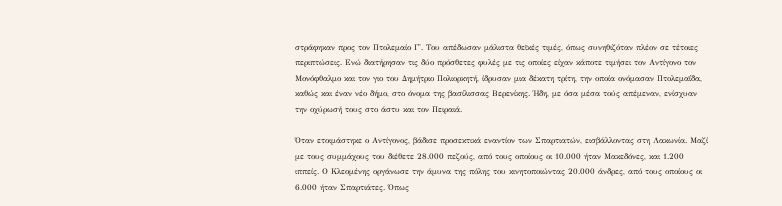στράφηκαν προς τον Πτολεμαίο Γ'. Του απέδωσαν μάλιστα θεϊκές τιμές, όπως συνηθιζόταν πλέον σε τέτοιες περιπτώσεις. Ενώ διατήρησαν τις δύο πρόσθετες φυλές με τις οποίες είχαν κάποτε τιμήσει τον Αντίγονο τον Μονόφθαλμο και τον γιο του Δημήτριο Πολιορκητή, ίδρυσαν μια δέκατη τρίτη, την οποία ονόμασαν Πτολεμαΐδα, καθώς και έναν νέο δήμο, στο όνομα της βασίλισσας Βερενίκης. Ήδη, με όσα μέσα τούς απέμεναν, ενίσχυαν την οχύρωσή τους στο άστυ και τον Πειραιά.

Όταν ετοιμάστηκε ο Αντίγονος, βάδισε προσεκτικά εναντίον των Σπαρτιατών, εισβάλλοντας στη Λακωνία. Μαζί με τους συμμάχους του διέθετε 28.000 πεζούς, από τους οποίους οι 10.000 ήταν Μακεδόνες, και 1.200 ιππείς. Ο Κλεομένης οργάνωσε την άμυνα της πόλης του κινητοποιώντας 20.000 άνδρες, από τους οποίους οι 6.000 ήταν Σπαρτιάτες. Όπως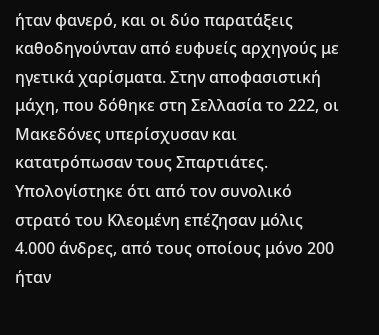ήταν φανερό, και οι δύο παρατάξεις καθοδηγούνταν από ευφυείς αρχηγούς με ηγετικά χαρίσματα. Στην αποφασιστική μάχη, που δόθηκε στη Σελλασία το 222, οι Μακεδόνες υπερίσχυσαν και κατατρόπωσαν τους Σπαρτιάτες. Υπολογίστηκε ότι από τον συνολικό στρατό του Κλεομένη επέζησαν μόλις 4.000 άνδρες, από τους οποίους μόνο 200 ήταν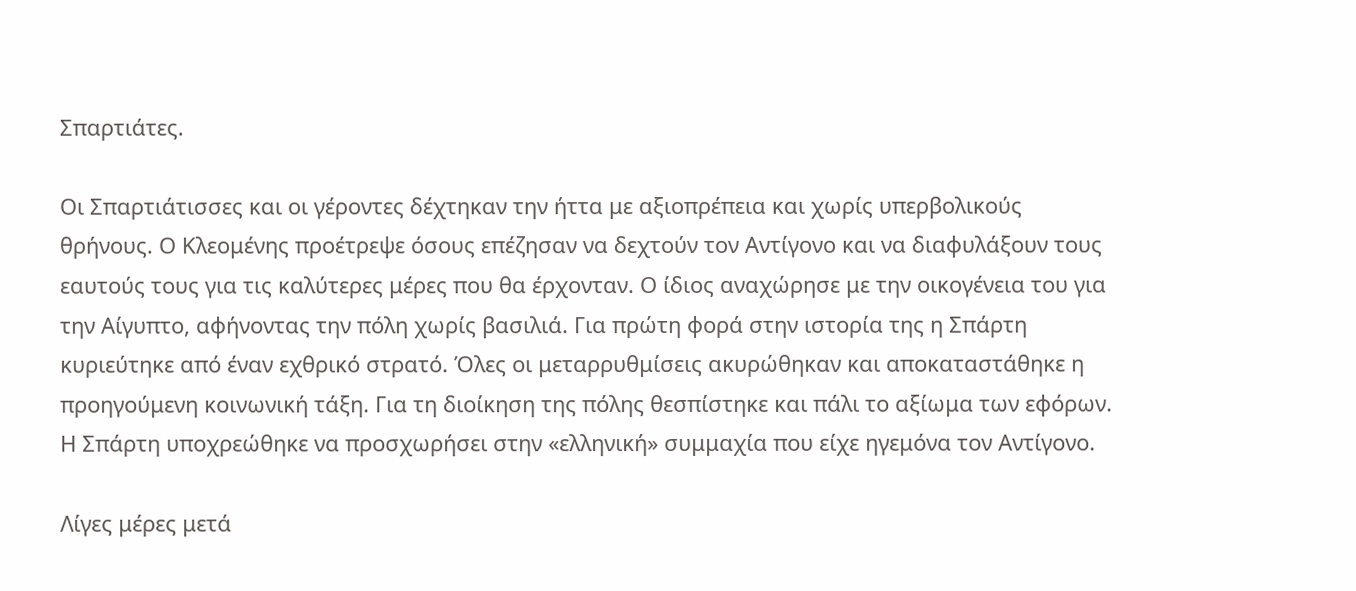Σπαρτιάτες.

Οι Σπαρτιάτισσες και οι γέροντες δέχτηκαν την ήττα με αξιοπρέπεια και χωρίς υπερβολικούς θρήνους. Ο Κλεομένης προέτρεψε όσους επέζησαν να δεχτούν τον Αντίγονο και να διαφυλάξουν τους εαυτούς τους για τις καλύτερες μέρες που θα έρχονταν. Ο ίδιος αναχώρησε με την οικογένεια του για την Αίγυπτο, αφήνοντας την πόλη χωρίς βασιλιά. Για πρώτη φορά στην ιστορία της η Σπάρτη κυριεύτηκε από έναν εχθρικό στρατό. Όλες οι μεταρρυθμίσεις ακυρώθηκαν και αποκαταστάθηκε η προηγούμενη κοινωνική τάξη. Για τη διοίκηση της πόλης θεσπίστηκε και πάλι το αξίωμα των εφόρων. Η Σπάρτη υποχρεώθηκε να προσχωρήσει στην «ελληνική» συμμαχία που είχε ηγεμόνα τον Αντίγονο.

Λίγες μέρες μετά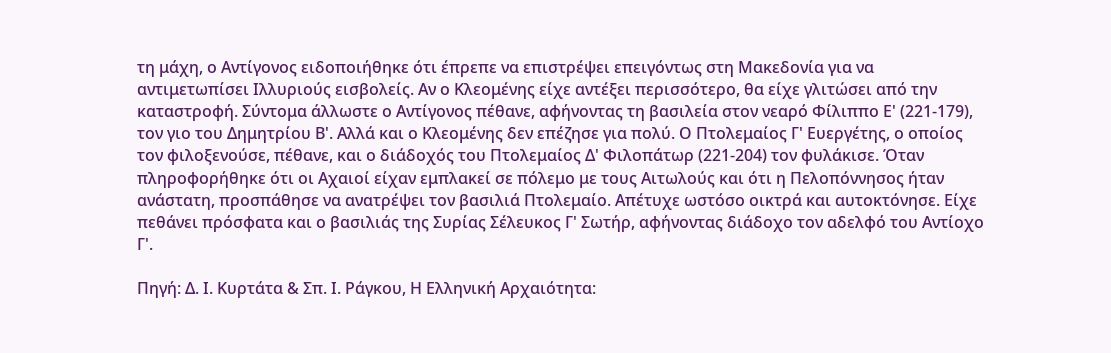τη μάχη, ο Αντίγονος ειδοποιήθηκε ότι έπρεπε να επιστρέψει επειγόντως στη Μακεδονία για να αντιμετωπίσει Ιλλυριούς εισβολείς. Αν ο Κλεομένης είχε αντέξει περισσότερο, θα είχε γλιτώσει από την καταστροφή. Σύντομα άλλωστε ο Αντίγονος πέθανε, αφήνοντας τη βασιλεία στον νεαρό Φίλιππο Ε' (221-179), τον γιο του Δημητρίου Β'. Αλλά και ο Κλεομένης δεν επέζησε για πολύ. Ο Πτολεμαίος Γ' Ευεργέτης, ο οποίος τον φιλοξενούσε, πέθανε, και ο διάδοχός του Πτολεμαίος Δ' Φιλοπάτωρ (221-204) τον φυλάκισε. Όταν πληροφορήθηκε ότι οι Αχαιοί είχαν εμπλακεί σε πόλεμο με τους Αιτωλούς και ότι η Πελοπόννησος ήταν ανάστατη, προσπάθησε να ανατρέψει τον βασιλιά Πτολεμαίο. Απέτυχε ωστόσο οικτρά και αυτοκτόνησε. Είχε πεθάνει πρόσφατα και ο βασιλιάς της Συρίας Σέλευκος Γ' Σωτήρ, αφήνοντας διάδοχο τον αδελφό του Αντίοχο Γ'.

Πηγή: Δ. Ι. Κυρτάτα & Σπ. Ι. Ράγκου, Η Ελληνική Αρχαιότητα: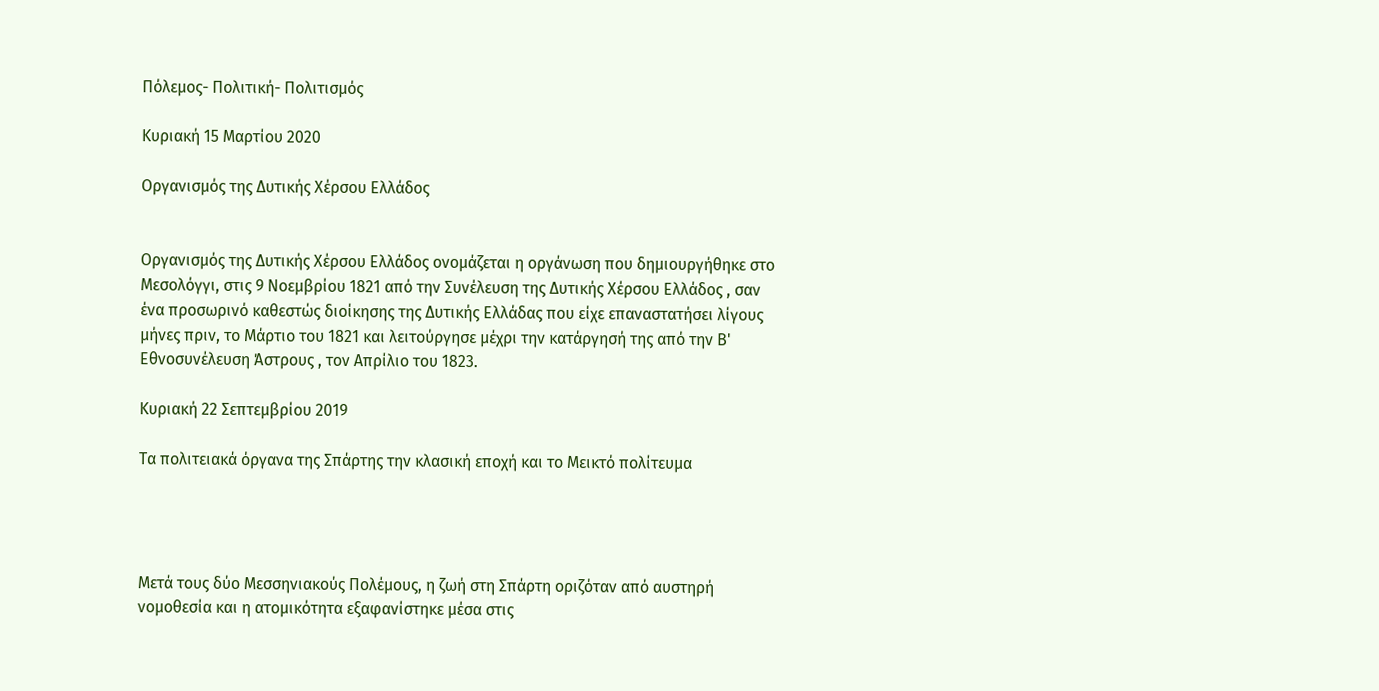Πόλεμος- Πολιτική- Πολιτισμός

Κυριακή 15 Μαρτίου 2020

Οργανισμός της Δυτικής Χέρσου Ελλάδος


Οργανισμός της Δυτικής Χέρσου Ελλάδος ονομάζεται η οργάνωση που δημιουργήθηκε στο Μεσολόγγι, στις 9 Νοεμβρίου 1821 από την Συνέλευση της Δυτικής Χέρσου Ελλάδος , σαν ένα προσωρινό καθεστώς διοίκησης της Δυτικής Ελλάδας που είχε επαναστατήσει λίγους μήνες πριν, το Μάρτιο του 1821 και λειτούργησε μέχρι την κατάργησή της από την Β' Εθνοσυνέλευση Άστρους , τον Απρίλιο του 1823.

Κυριακή 22 Σεπτεμβρίου 2019

Τα πολιτειακά όργανα της Σπάρτης την κλασική εποχή και το Μεικτό πολίτευμα




Μετά τους δύο Μεσσηνιακούς Πολέμους, η ζωή στη Σπάρτη οριζόταν από αυστηρή νομοθεσία και η ατομικότητα εξαφανίστηκε μέσα στις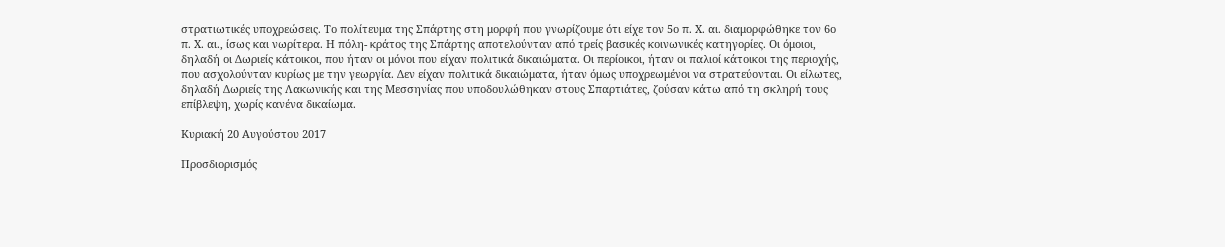στρατιωτικές υποχρεώσεις. Το πολίτευμα της Σπάρτης στη μορφή που γνωρίζουμε ότι είχε τον 5ο π. Χ. αι. διαμορφώθηκε τον 6ο π. Χ. αι., ίσως και νωρίτερα. Η πόλη- κράτος της Σπάρτης αποτελούνταν από τρείς βασικές κοινωνικές κατηγορίες. Οι όμοιοι, δηλαδή οι Δωριείς κάτοικοι, που ήταν οι μόνοι που είχαν πολιτικά δικαιώματα. Οι περίοικοι, ήταν οι παλιοί κάτοικοι της περιοχής, που ασχολούνταν κυρίως με την γεωργία. Δεν είχαν πολιτικά δικαιώματα, ήταν όμως υποχρεωμένοι να στρατεύονται. Οι είλωτες, δηλαδή Δωριείς της Λακωνικής και της Μεσσηνίας που υποδουλώθηκαν στους Σπαρτιάτες, ζούσαν κάτω από τη σκληρή τους επίβλεψη, χωρίς κανένα δικαίωμα.

Κυριακή 20 Αυγούστου 2017

Προσδιορισμός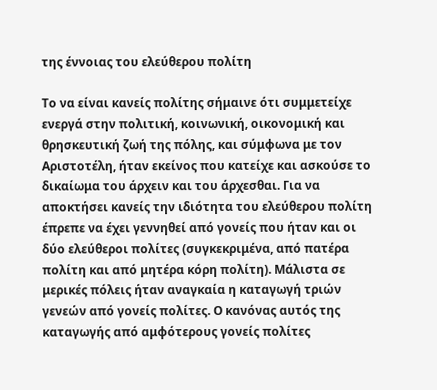της έννοιας του ελεύθερου πολίτη

Το να είναι κανείς πολίτης σήμαινε ότι συμμετείχε ενεργά στην πολιτική, κοινωνική, οικονομική και θρησκευτική ζωή της πόλης, και σύμφωνα με τον Αριστοτέλη, ήταν εκείνος που κατείχε και ασκούσε το δικαίωμα του άρχειν και του άρχεσθαι. Για να αποκτήσει κανείς την ιδιότητα του ελεύθερου πολίτη έπρεπε να έχει γεννηθεί από γονείς που ήταν και οι δύο ελεύθεροι πολίτες (συγκεκριμένα, από πατέρα πολίτη και από μητέρα κόρη πολίτη). Μάλιστα σε μερικές πόλεις ήταν αναγκαία η καταγωγή τριών γενεών από γονείς πολίτες. Ο κανόνας αυτός της καταγωγής από αμφότερους γονείς πολίτες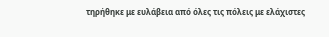τηρήθηκε με ευλάβεια από όλες τις πόλεις με ελάχιστες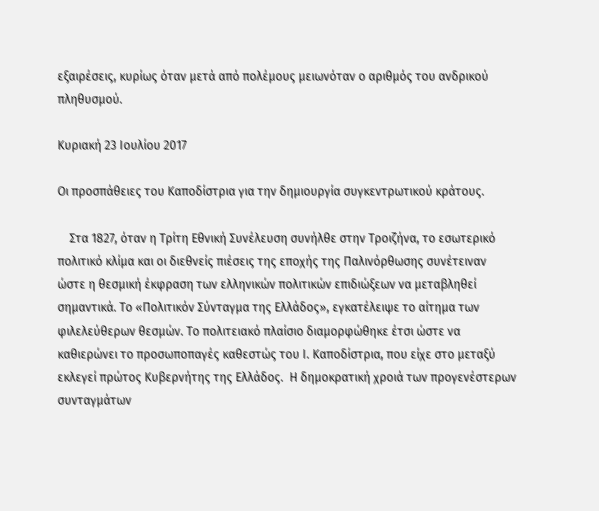εξαιρέσεις, κυρίως όταν μετά από πολέμους μειωνόταν ο αριθμός του ανδρικού πληθυσμού.

Κυριακή 23 Ιουλίου 2017

Οι προσπάθειες του Καποδίστρια για την δημιουργία συγκεντρωτικού κράτους.

    Στα 1827, όταν η Τρίτη Εθνική Συνέλευση συνήλθε στην Τροιζήνα, το εσωτερικό πολιτικό κλίμα και οι διεθνείς πιέσεις της εποχής της Παλινόρθωσης συνέτειναν ώστε η θεσμική έκφραση των ελληνικών πολιτικών επιδιώξεων να μεταβληθεί σημαντικά. Το «Πολιτικόν Σύνταγμα της Ελλάδος», εγκατέλειψε το αίτημα των φιλελεύθερων θεσμών. Το πολιτειακό πλαίσιο διαμορφώθηκε έτσι ώστε να καθιερώνει το προσωποπαγές καθεστώς του Ι. Καποδίστρια, που είχε στο μεταξύ εκλεγεί πρώτος Κυβερνήτης της Ελλάδος.  Η δημοκρατική χροιά των προγενέστερων συνταγμάτων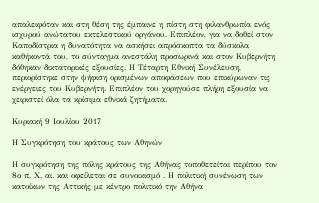απαλειφόταν και στη θέση της έμπαινε η πίστη στη φιλανθρωπία ενός ισχυρού ανώτατου εκτελεστικού οργάνου. Επιπλέον, για να δοθεί στον Καποδίστρια η δυνατότητα να ασκήσει απρόσκοπτα τα δύσκολα καθήκοντά του, το σύνταγμα ανεστάλη προσωρινά και στον Κυβερνήτη δόθηκαν δικτατορικές εξουσίες. Η Τέταρτη Εθνική Συνέλευση, περιορίστηκε στην ψήφιση ορισμένων αποφάσεων που επικύρωναν τις ενέργειες του Κυβερνήτη. Επιπλέον του χορηγούσε πλήρη εξουσία να χειριστεί όλα τα κρίσιμα εθνικά ζητήματα.

Κυριακή 9 Ιουλίου 2017

Η Συγκρότηση του κράτους των Αθηνών

Η συγκρότηση της πόλης κράτους της Αθήνας τοποθετείται περίπου τον 8ο π. Χ. αι. και οφείλεται σε συνοικισμό . Η πολιτική συνένωση των κατοίκων της Αττικής με κέντρο πολιτικό την Αθήνα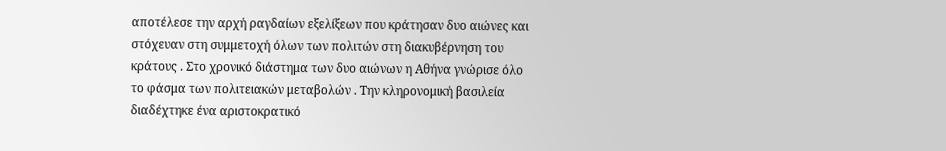αποτέλεσε την αρχή ραγδαίων εξελίξεων που κράτησαν δυο αιώνες και στόχευαν στη συμμετοχή όλων των πολιτών στη διακυβέρνηση του κράτους . Στο χρονικό διάστημα των δυο αιώνων η Αθήνα γνώρισε όλο το φάσμα των πολιτειακών μεταβολών . Την κληρονομική βασιλεία διαδέχτηκε ένα αριστοκρατικό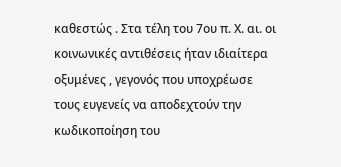καθεστώς . Στα τέλη του 7ου π. Χ. αι. οι κοινωνικές αντιθέσεις ήταν ιδιαίτερα οξυμένες , γεγονός που υποχρέωσε τους ευγενείς να αποδεχτούν την κωδικοποίηση του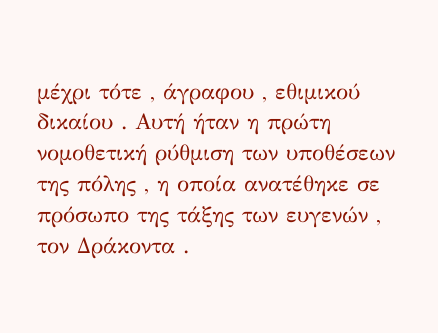μέχρι τότε , άγραφου , εθιμικού δικαίου . Αυτή ήταν η πρώτη νομοθετική ρύθμιση των υποθέσεων της πόλης , η οποία ανατέθηκε σε πρόσωπο της τάξης των ευγενών , τον Δράκοντα .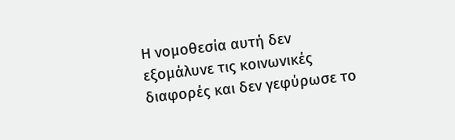Η νομοθεσία αυτή δεν εξομάλυνε τις κοινωνικές διαφορές και δεν γεφύρωσε το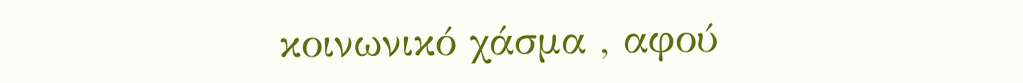κοινωνικό χάσμα , αφού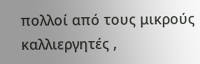πολλοί από τους μικρούς καλλιεργητές ,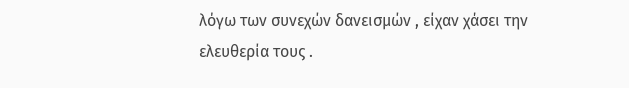λόγω των συνεχών δανεισμών , είχαν χάσει την ελευθερία τους .